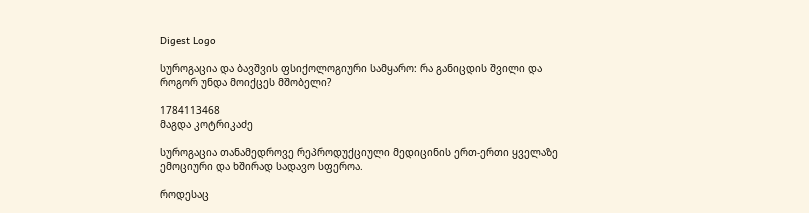Digest Logo

სუროგაცია და ბავშვის ფსიქოლოგიური სამყარო: რა განიცდის შვილი და როგორ უნდა მოიქცეს მშობელი?

1784113468
მაგდა კოტრიკაძე

სუროგაცია თანამედროვე რეპროდუქციული მედიცინის ერთ-ერთი ყველაზე ემოციური და ხშირად სადავო სფეროა.

როდესაც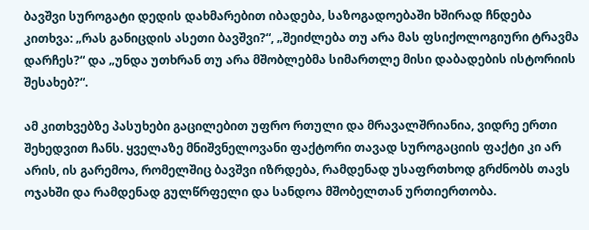ბავშვი სუროგატი დედის დახმარებით იბადება, საზოგადოებაში ხშირად ჩნდება კითხვა: „რას განიცდის ასეთი ბავშვი?“, „შეიძლება თუ არა მას ფსიქოლოგიური ტრავმა დარჩეს?“ და „უნდა უთხრან თუ არა მშობლებმა სიმართლე მისი დაბადების ისტორიის შესახებ?“.

ამ კითხვებზე პასუხები გაცილებით უფრო რთული და მრავალშრიანია, ვიდრე ერთი შეხედვით ჩანს. ყველაზე მნიშვნელოვანი ფაქტორი თავად სუროგაციის ფაქტი კი არ არის, ის გარემოა, რომელშიც ბავშვი იზრდება, რამდენად უსაფრთხოდ გრძნობს თავს ოჯახში და რამდენად გულწრფელი და სანდოა მშობელთან ურთიერთობა.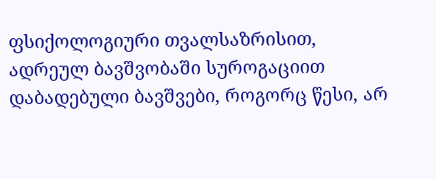ფსიქოლოგიური თვალსაზრისით, ადრეულ ბავშვობაში სუროგაციით დაბადებული ბავშვები, როგორც წესი, არ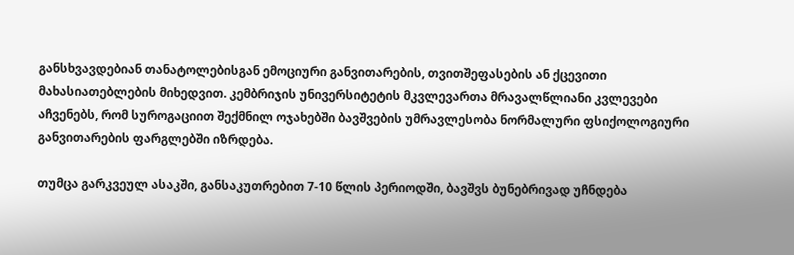განსხვავდებიან თანატოლებისგან ემოციური განვითარების, თვითშეფასების ან ქცევითი მახასიათებლების მიხედვით. კემბრიჯის უნივერსიტეტის მკვლევართა მრავალწლიანი კვლევები აჩვენებს, რომ სუროგაციით შექმნილ ოჯახებში ბავშვების უმრავლესობა ნორმალური ფსიქოლოგიური განვითარების ფარგლებში იზრდება.

თუმცა გარკვეულ ასაკში, განსაკუთრებით 7-10 წლის პერიოდში, ბავშვს ბუნებრივად უჩნდება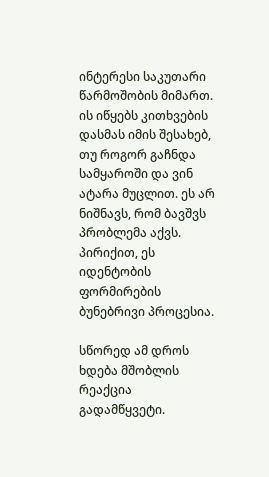ინტერესი საკუთარი წარმოშობის მიმართ. ის იწყებს კითხვების დასმას იმის შესახებ, თუ როგორ გაჩნდა სამყაროში და ვინ ატარა მუცლით. ეს არ ნიშნავს, რომ ბავშვს პრობლემა აქვს. პირიქით, ეს იდენტობის ფორმირების ბუნებრივი პროცესია.

სწორედ ამ დროს ხდება მშობლის რეაქცია გადამწყვეტი.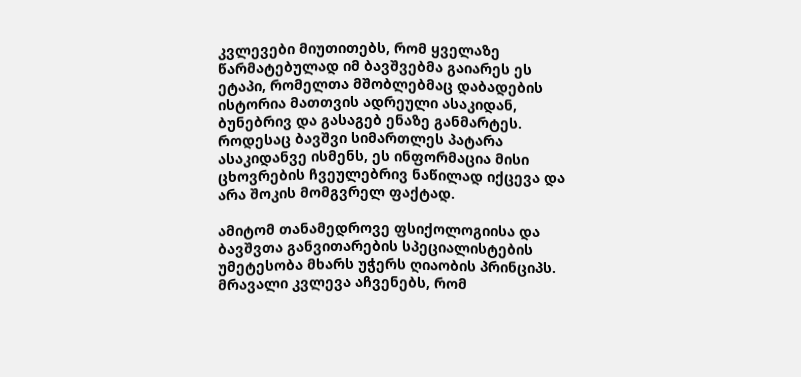კვლევები მიუთითებს, რომ ყველაზე წარმატებულად იმ ბავშვებმა გაიარეს ეს ეტაპი, რომელთა მშობლებმაც დაბადების ისტორია მათთვის ადრეული ასაკიდან, ბუნებრივ და გასაგებ ენაზე განმარტეს. როდესაც ბავშვი სიმართლეს პატარა ასაკიდანვე ისმენს, ეს ინფორმაცია მისი ცხოვრების ჩვეულებრივ ნაწილად იქცევა და არა შოკის მომგვრელ ფაქტად.

ამიტომ თანამედროვე ფსიქოლოგიისა და ბავშვთა განვითარების სპეციალისტების უმეტესობა მხარს უჭერს ღიაობის პრინციპს. მრავალი კვლევა აჩვენებს, რომ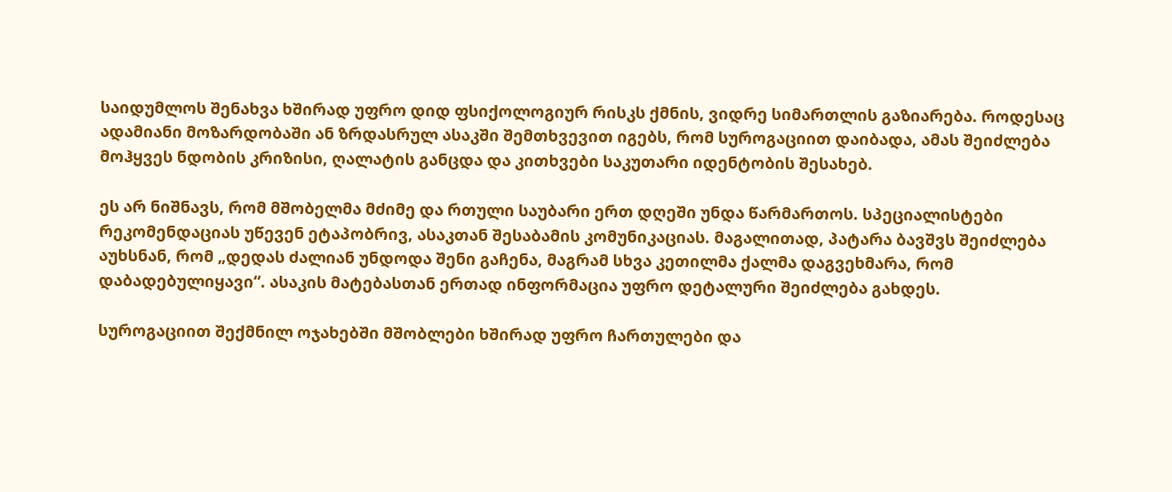საიდუმლოს შენახვა ხშირად უფრო დიდ ფსიქოლოგიურ რისკს ქმნის, ვიდრე სიმართლის გაზიარება. როდესაც ადამიანი მოზარდობაში ან ზრდასრულ ასაკში შემთხვევით იგებს, რომ სუროგაციით დაიბადა, ამას შეიძლება მოჰყვეს ნდობის კრიზისი, ღალატის განცდა და კითხვები საკუთარი იდენტობის შესახებ.

ეს არ ნიშნავს, რომ მშობელმა მძიმე და რთული საუბარი ერთ დღეში უნდა წარმართოს. სპეციალისტები რეკომენდაციას უწევენ ეტაპობრივ, ასაკთან შესაბამის კომუნიკაციას. მაგალითად, პატარა ბავშვს შეიძლება აუხსნან, რომ „დედას ძალიან უნდოდა შენი გაჩენა, მაგრამ სხვა კეთილმა ქალმა დაგვეხმარა, რომ დაბადებულიყავი“. ასაკის მატებასთან ერთად ინფორმაცია უფრო დეტალური შეიძლება გახდეს.

სუროგაციით შექმნილ ოჯახებში მშობლები ხშირად უფრო ჩართულები და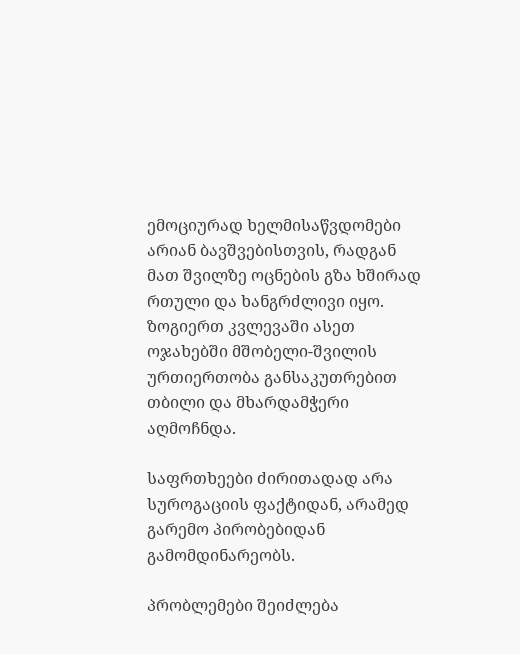ემოციურად ხელმისაწვდომები არიან ბავშვებისთვის, რადგან მათ შვილზე ოცნების გზა ხშირად რთული და ხანგრძლივი იყო. ზოგიერთ კვლევაში ასეთ ოჯახებში მშობელი-შვილის ურთიერთობა განსაკუთრებით თბილი და მხარდამჭერი აღმოჩნდა.

საფრთხეები ძირითადად არა სუროგაციის ფაქტიდან, არამედ გარემო პირობებიდან გამომდინარეობს.

პრობლემები შეიძლება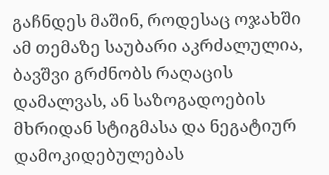გაჩნდეს მაშინ, როდესაც ოჯახში ამ თემაზე საუბარი აკრძალულია, ბავშვი გრძნობს რაღაცის დამალვას, ან საზოგადოების მხრიდან სტიგმასა და ნეგატიურ დამოკიდებულებას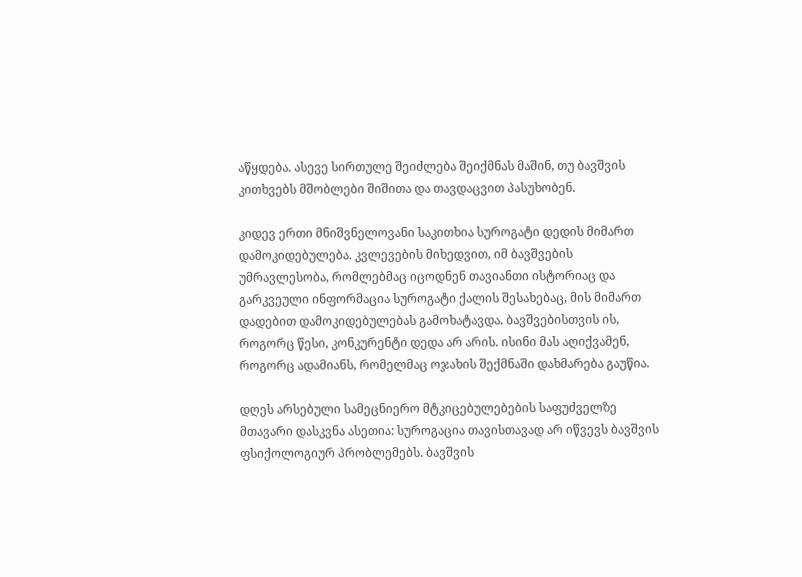აწყდება. ასევე სირთულე შეიძლება შეიქმნას მაშინ, თუ ბავშვის კითხვებს მშობლები შიშითა და თავდაცვით პასუხობენ.

კიდევ ერთი მნიშვნელოვანი საკითხია სუროგატი დედის მიმართ დამოკიდებულება. კვლევების მიხედვით, იმ ბავშვების უმრავლესობა, რომლებმაც იცოდნენ თავიანთი ისტორიაც და გარკვეული ინფორმაცია სუროგატი ქალის შესახებაც, მის მიმართ დადებით დამოკიდებულებას გამოხატავდა. ბავშვებისთვის ის, როგორც წესი, კონკურენტი დედა არ არის. ისინი მას აღიქვამენ, როგორც ადამიანს, რომელმაც ოჯახის შექმნაში დახმარება გაუწია.

დღეს არსებული სამეცნიერო მტკიცებულებების საფუძველზე მთავარი დასკვნა ასეთია: სუროგაცია თავისთავად არ იწვევს ბავშვის ფსიქოლოგიურ პრობლემებს. ბავშვის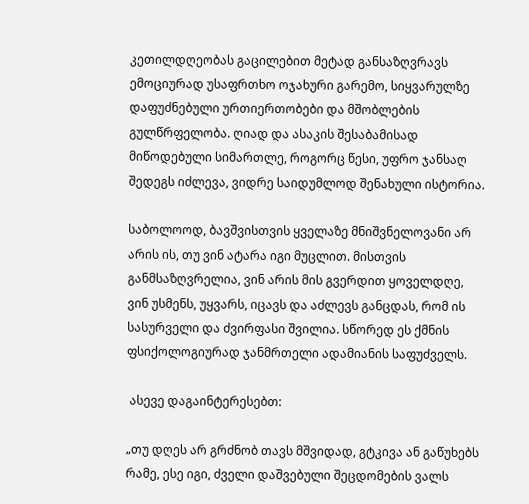კეთილდღეობას გაცილებით მეტად განსაზღვრავს ემოციურად უსაფრთხო ოჯახური გარემო, სიყვარულზე დაფუძნებული ურთიერთობები და მშობლების გულწრფელობა. ღიად და ასაკის შესაბამისად მიწოდებული სიმართლე, როგორც წესი, უფრო ჯანსაღ შედეგს იძლევა, ვიდრე საიდუმლოდ შენახული ისტორია.

საბოლოოდ, ბავშვისთვის ყველაზე მნიშვნელოვანი არ არის ის, თუ ვინ ატარა იგი მუცლით. მისთვის განმსაზღვრელია, ვინ არის მის გვერდით ყოველდღე, ვინ უსმენს, უყვარს, იცავს და აძლევს განცდას, რომ ის სასურველი და ძვირფასი შვილია. სწორედ ეს ქმნის ფსიქოლოგიურად ჯანმრთელი ადამიანის საფუძველს.

 ასევე დაგაინტერესებთ:

„თუ დღეს არ გრძნობ თავს მშვიდად, გტკივა ან გაწუხებს რამე, ესე იგი, ძველი დაშვებული შეცდომების ვალს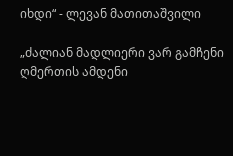იხდი“ - ლევან მათითაშვილი

„ძალიან მადლიერი ვარ გამჩენი ღმერთის ამდენი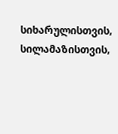სიხარულისთვის, სილამაზისთვის,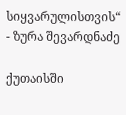სიყვარულისთვის“ - ზურა შევარდნაძე

ქუთაისში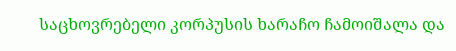საცხოვრებელი კორპუსის ხარაჩო ჩამოიშალა და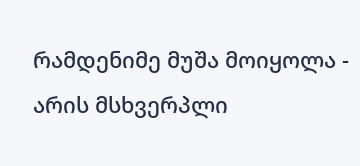რამდენიმე მუშა მოიყოლა - არის მსხვერპლი